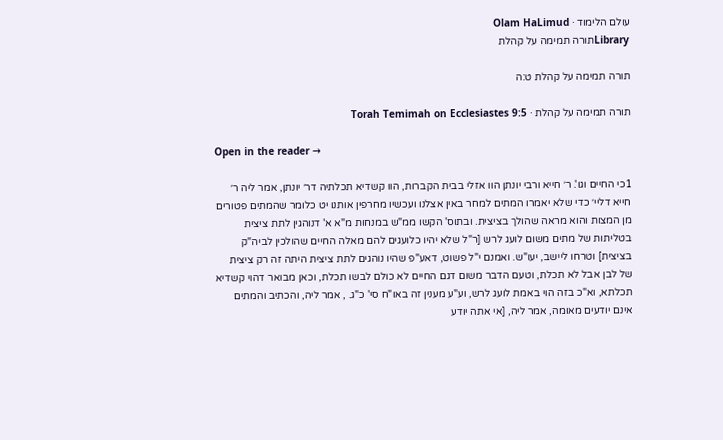עולם הלימוד · Olam HaLimud
Libraryתורה תמימה על קהלת

תורה תמימה על קהלת ט:ה

תורה תמימה על קהלת · Torah Temimah on Ecclesiastes 9:5

Open in the reader →

1כי החיים וגו'. ר׳ חייא ורבי יונתן הוו אזלי בבית הקברות, הוו קשדיא תכלתיה דר׳ יונתן, אמר ליה ר׳ חייא דליי׳ כדי שלא יאמרו המתים למחר באין אצלנו ועכשיו מחרפין אותנו יט כלומר שהמתים פטורים מן המצות והוא מראה שהולך בציצית. ובתוס' הקשו ממ"ש במנחות מ"א א' דנוהגין לתת ציצית בטליתות של מתים משום לועג לרש [ר"ל שלא יהיו כלועגים להם מאלה החיים שהולכין לביה"ק בציצית] וטרחו ליישב, יעו"ש. ואמנם י"ל פשוט, דאע"פ שהיו נוהגים לתת ציצית היתה זה רק ציצית של לבן אבל לא תכלת, וטעם הדבר משום דגם החיים לא כולם לבשו תכלת, וכאן מבואר דהוי קשדיא תכלתא, וא"כ בזה הוי באמת לועג לרש, וע"ע מענין זה באו"ח סי' כ"ג. , אמר ליה, והכתיב והמתים אינם יודעים מאומה, אמר ליה, [אי אתה יודע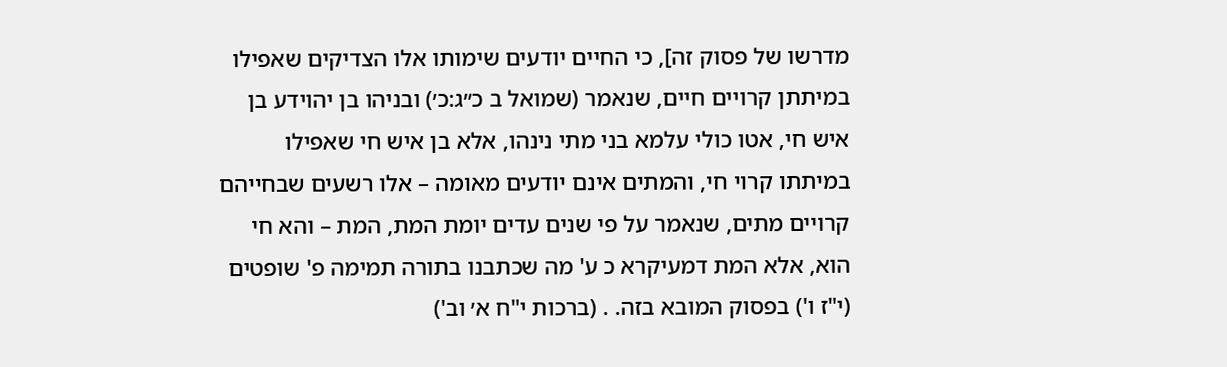מדרשו של פסוק זה], כי החיים יודעים שימותו אלו הצדיקים שאפילו במיתתן קרויים חיים, שנאמר (שמואל ב כ״ג:כ׳) ובניהו בן יהוידע בן איש חי, אטו כולי עלמא בני מתי נינהו, אלא בן איש חי שאפילו במיתתו קרוי חי, והמתים אינם יודעים מאומה – אלו רשעים שבחייהם קרויים מתים, שנאמר על פי שנים עדים יומת המת, המת – והא חי הוא, אלא המת דמעיקרא כ ע' מה שכתבנו בתורה תמימה פ' שופטים (י"ז ו') בפסוק המובא בזה. . (ברכות י"ח א׳ וב')